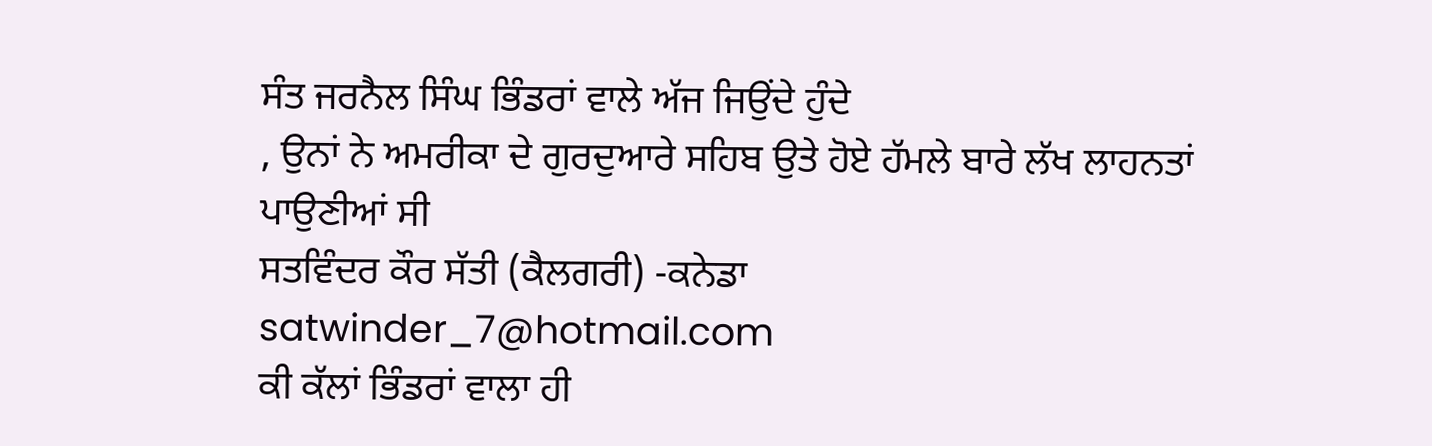ਸੰਤ ਜਰਨੈਲ ਸਿੰਘ ਭਿੰਡਰਾਂ ਵਾਲੇ ਅੱਜ ਜਿਉਂਦੇ ਹੁੰਦੇ
, ਉਨਾਂ ਨੇ ਅਮਰੀਕਾ ਦੇ ਗੁਰਦੁਆਰੇ ਸਹਿਬ ਉਤੇ ਹੋਏ ਹੱਮਲੇ ਬਾਰੇ ਲੱਖ ਲਾਹਨਤਾਂ ਪਾਉਣੀਆਂ ਸੀ
ਸਤਵਿੰਦਰ ਕੌਰ ਸੱਤੀ (ਕੈਲਗਰੀ) -ਕਨੇਡਾ
satwinder_7@hotmail.com
ਕੀ ਕੱਲਾਂ ਭਿੰਡਰਾਂ ਵਾਲਾ ਹੀ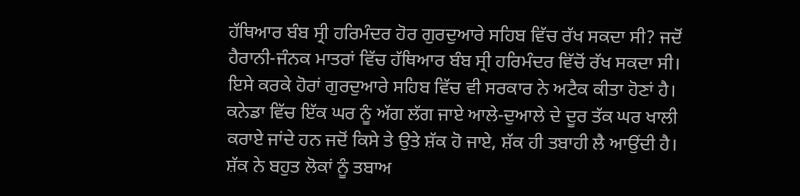ਹੱਥਿਆਰ ਬੰਬ ਸ੍ਰੀ ਹਰਿਮੰਦਰ ਹੋਰ ਗੁਰਦੁਆਰੇ ਸਹਿਬ ਵਿੱਚ ਰੱਖ ਸਕਦਾ ਸੀ? ਜਦੋਂ ਹੈਰਾਨੀ-ਜੰਨਕ ਮਾਤਰਾਂ ਵਿੱਚ ਹੱਥਿਆਰ ਬੰਬ ਸ੍ਰੀ ਹਰਿਮੰਦਰ ਵਿੱਚੋਂ ਰੱਖ ਸਕਦਾ ਸੀ। ਇਸੇ ਕਰਕੇ ਹੋਰਾਂ ਗੁਰਦੁਆਰੇ ਸਹਿਬ ਵਿੱਚ ਵੀ ਸਰਕਾਰ ਨੇ ਅਟੈਕ ਕੀਤਾ ਹੋਣਾਂ ਹੈ। ਕਨੇਡਾ ਵਿੱਚ ਇੱਕ ਘਰ ਨੂੰ ਅੱਗ ਲੱਗ ਜਾਏ ਆਲੇ-ਦੁਆਲੇ ਦੇ ਦੂਰ ਤੱਕ ਘਰ ਖਾਲੀ ਕਰਾਏ ਜਾਂਦੇ ਹਨ ਜਦੋਂ ਕਿਸੇ ਤੇ ਉਤੇ ਸ਼ੱਕ ਹੋ ਜਾਏ, ਸ਼ੱਕ ਹੀ ਤਬਾਹੀ ਲੈ ਆਉਂਦੀ ਹੈ। ਸ਼ੱਕ ਨੇ ਬਹੁਤ ਲੋਕਾਂ ਨੂੰ ਤਬਾਅ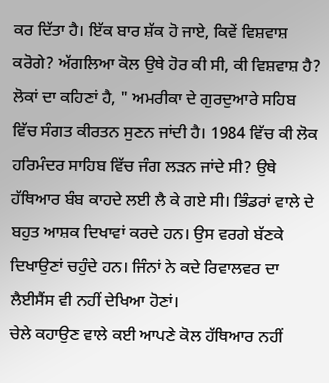ਕਰ ਦਿੱਤਾ ਹੈ। ਇੱਕ ਬਾਰ ਸ਼ੱਕ ਹੋ ਜਾਏ, ਕਿਵੇਂ ਵਿਸ਼ਵਾਸ਼ ਕਰੋਗੇ? ਅੱਗਲਿਆ ਕੋਲ ਉਥੇ ਹੋਰ ਕੀ ਸੀ, ਕੀ ਵਿਸ਼ਵਾਸ਼ ਹੈ? ਲੋਕਾਂ ਦਾ ਕਹਿਣਾਂ ਹੈ, " ਅਮਰੀਕਾ ਦੇ ਗੁਰਦੁਆਰੇ ਸਹਿਬ ਵਿੱਚ ਸੰਗਤ ਕੀਰਤਨ ਸੁਣਨ ਜਾਂਦੀ ਹੈ। 1984 ਵਿੱਚ ਕੀ ਲੋਕ ਹਰਿਮੰਦਰ ਸਾਹਿਬ ਵਿੱਚ ਜੰਗ ਲੜਨ ਜਾਂਦੇ ਸੀ? ਉਥੇ ਹੱਥਿਆਰ ਬੰਬ ਕਾਹਦੇ ਲਈ ਲੈ ਕੇ ਗਏ ਸੀ। ਭਿੰਡਰਾਂ ਵਾਲੇ ਦੇ ਬਹੁਤ ਆਸ਼ਕ ਦਿਖਾਵਾਂ ਕਰਦੇ ਹਨ। ਉਸ ਵਰਗੇ ਬੱਣਕੇ ਦਿਖਾਉਣਾਂ ਚਹੁੰਦੇ ਹਨ। ਜਿੰਨਾਂ ਨੇ ਕਦੇ ਰਿਵਾਲਵਰ ਦਾ ਲੈਈਸੈਂਸ ਵੀ ਨਹੀਂ ਦੇਖਿਆ ਹੋਣਾਂ।
ਚੇਲੇ ਕਹਾਉਣ ਵਾਲੇ ਕਈ ਆਪਣੇ ਕੋਲ ਹੱਥਿਆਰ ਨਹੀਂ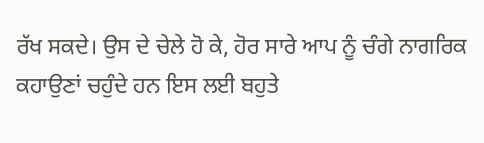ਰੱਖ ਸਕਦੇ। ਉਸ ਦੇ ਚੇਲੇ ਹੋ ਕੇ, ਹੋਰ ਸਾਰੇ ਆਪ ਨੂੰ ਚੰਗੇ ਨਾਗਰਿਕ ਕਹਾਉਣਾਂ ਚਹੁੰਦੇ ਹਨ ਇਸ ਲਈ ਬਹੁਤੇ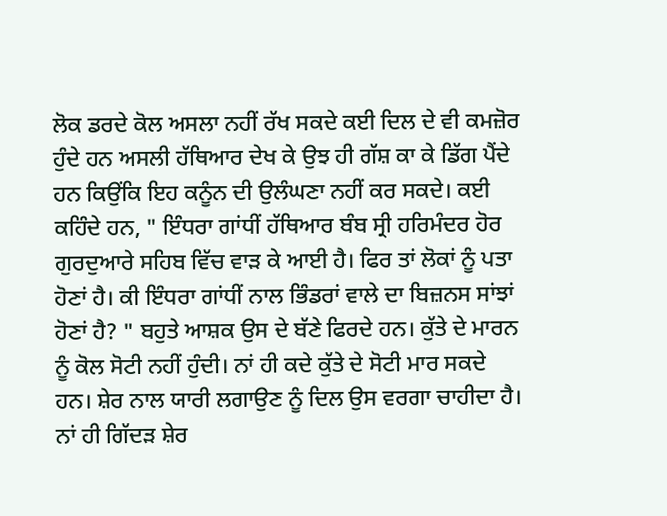ਲੋਕ ਡਰਦੇ ਕੋਲ ਅਸਲਾ ਨਹੀਂ ਰੱਖ ਸਕਦੇ ਕਈ ਦਿਲ ਦੇ ਵੀ ਕਮਜ਼ੋਰ ਹੁੰਦੇ ਹਨ ਅਸਲੀ ਹੱਥਿਆਰ ਦੇਖ ਕੇ ਉਝ ਹੀ ਗੱਸ਼ ਕਾ ਕੇ ਡਿੱਗ ਪੈਂਦੇ ਹਨ ਕਿਉਂਕਿ ਇਹ ਕਨੂੰਨ ਦੀ ਉਲੰਘਣਾ ਨਹੀਂ ਕਰ ਸਕਦੇ। ਕਈ ਕਹਿੰਦੇ ਹਨ, " ਇੰਧਰਾ ਗਾਂਧੀਂ ਹੱਥਿਆਰ ਬੰਬ ਸ੍ਰੀ ਹਰਿਮੰਦਰ ਹੋਰ ਗੁਰਦੁਆਰੇ ਸਹਿਬ ਵਿੱਚ ਵਾੜ ਕੇ ਆਈ ਹੈ। ਫਿਰ ਤਾਂ ਲੋਕਾਂ ਨੂੰ ਪਤਾ ਹੋਣਾਂ ਹੈ। ਕੀ ਇੰਧਰਾ ਗਾਂਧੀਂ ਨਾਲ ਭਿੰਡਰਾਂ ਵਾਲੇ ਦਾ ਬਿਜ਼ਨਸ ਸਾਂਝਾਂ ਹੋਣਾਂ ਹੈ? " ਬਹੁਤੇ ਆਸ਼ਕ ਉਸ ਦੇ ਬੱਣੇ ਫਿਰਦੇ ਹਨ। ਕੁੱਤੇ ਦੇ ਮਾਰਨ ਨੂੰ ਕੋਲ ਸੋਟੀ ਨਹੀਂ ਹੁੰਦੀ। ਨਾਂ ਹੀ ਕਦੇ ਕੁੱਤੇ ਦੇ ਸੋਟੀ ਮਾਰ ਸਕਦੇ ਹਨ। ਸ਼ੇਰ ਨਾਲ ਯਾਰੀ ਲਗਾਉਣ ਨੂੰ ਦਿਲ ਉਸ ਵਰਗਾ ਚਾਹੀਦਾ ਹੈ। ਨਾਂ ਹੀ ਗਿੱਦੜ ਸ਼ੇਰ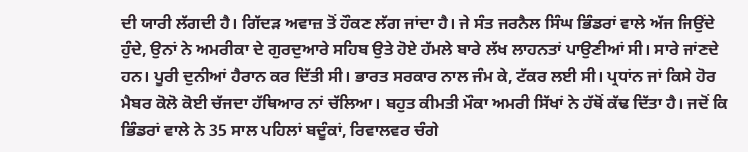ਦੀ ਯਾਰੀ ਲੱਗਦੀ ਹੈ। ਗਿੱਦੜ ਅਵਾਜ਼ ਤੋਂ ਹੌਕਣ ਲੱਗ ਜਾਂਦਾ ਹੈ। ਜੇ ਸੰਤ ਜਰਨੈਲ ਸਿੰਘ ਭਿੰਡਰਾਂ ਵਾਲੇ ਅੱਜ ਜਿਉਂਦੇ ਹੁੰਦੇ, ਉਨਾਂ ਨੇ ਅਮਰੀਕਾ ਦੇ ਗੁਰਦੁਆਰੇ ਸਹਿਬ ਉਤੇ ਹੋਏ ਹੱਮਲੇ ਬਾਰੇ ਲੱਖ ਲਾਹਨਤਾਂ ਪਾਉਣੀਆਂ ਸੀ। ਸਾਰੇ ਜਾਂਣਦੇ ਹਨ। ਪੂਰੀ ਦੁਨੀਆਂ ਹੈਰਾਨ ਕਰ ਦਿੱਤੀ ਸੀ। ਭਾਰਤ ਸਰਕਾਰ ਨਾਲ ਜੰਮ ਕੇ, ਟੱਕਰ ਲਈ ਸੀ। ਪ੍ਰਧਾਂਨ ਜਾਂ ਕਿਸੇ ਹੋਰ ਮੈਬਰ ਕੋਲੋ ਕੋਈ ਚੱਜਦਾ ਹੱਥਿਆਰ ਨਾਂ ਚੱਲਿਆ। ਬਹੁਤ ਕੀਮਤੀ ਮੌਕਾ ਅਮਰੀ ਸਿੱਖਾਂ ਨੇ ਹੱਥੋਂ ਕੱਢ ਦਿੱਤਾ ਹੈ। ਜਦੋਂ ਕਿ ਭਿੰਡਰਾਂ ਵਾਲੇ ਨੇ 35 ਸਾਲ ਪਹਿਲਾਂ ਬਦੂੰਕਾਂ, ਰਿਵਾਲਵਰ ਚੰਗੇ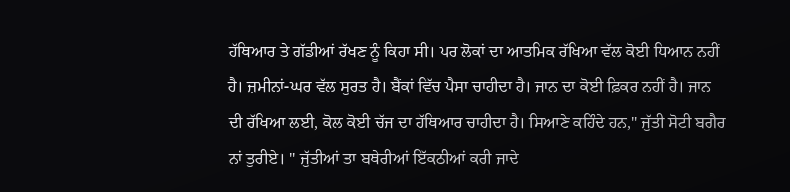ਹੱਥਿਆਰ ਤੇ ਗੱਡੀਆਂ ਰੱਖਣ ਨੂੰ ਕਿਹਾ ਸੀ। ਪਰ ਲੋਕਾਂ ਦਾ ਆਤਮਿਕ ਰੱਖਿਆ ਵੱਲ ਕੋਈ ਧਿਆਨ ਨਹੀਂ ਹੈ। ਜ਼ਮੀਨਾਂ-ਘਰ ਵੱਲ ਸੁਰਤ ਹੈ। ਬੈਂਕਾਂ ਵਿੱਚ ਪੈਸਾ ਚਾਹੀਦਾ ਹੈ। ਜਾਨ ਦਾ ਕੋਈ ਫ਼ਿਕਰ ਨਹੀਂ ਹੈ। ਜਾਨ ਦੀ ਰੱਖਿਆ ਲਈ, ਕੋਲ ਕੋਈ ਚੱਜ ਦਾ ਹੱਥਿਆਰ ਚਾਹੀਦਾ ਹੈ। ਸਿਆਣੇ ਕਹਿੰਦੇ ਹਨ," ਜੁੱਤੀ ਸੋਟੀ ਬਗੈਰ ਨਾਂ ਤੁਰੀਏ। " ਜੁੱਤੀਆਂ ਤਾ ਬਥੇਰੀਆਂ ਇੱਕਠੀਆਂ ਕਰੀ ਜਾਦੇ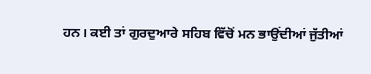ਹਨ। ਕਈ ਤਾਂ ਗੁਰਦੁਆਰੇ ਸਹਿਬ ਵਿੱਚੋਂ ਮਨ ਭਾਉਂਦੀਆਂ ਜੁੱਤੀਆਂ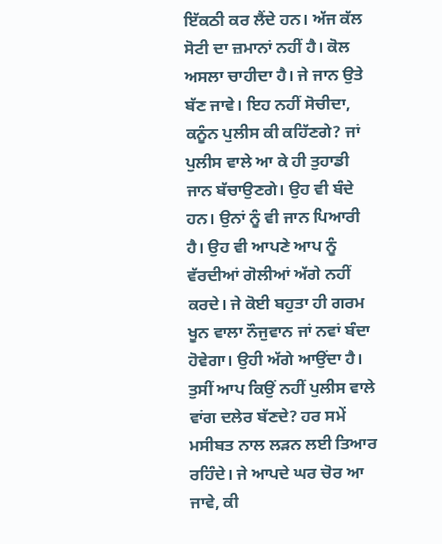ਇੱਕਠੀ ਕਰ ਲੈਂਦੇ ਹਨ। ਅੱਜ ਕੱਲ ਸੋਟੀ ਦਾ ਜ਼ਮਾਨਾਂ ਨਹੀਂ ਹੈ। ਕੋਲ ਅਸਲਾ ਚਾਹੀਦਾ ਹੈ। ਜੇ ਜਾਨ ਉਤੇ ਬੱਣ ਜਾਵੇ। ਇਹ ਨਹੀਂ ਸੋਚੀਦਾ, ਕਨੂੰਨ ਪੁਲੀਸ ਕੀ ਕਹਿੱਣਗੇ? ਜਾਂ ਪੁਲੀਸ ਵਾਲੇ ਆ ਕੇ ਹੀ ਤੁਹਾਡੀ ਜਾਨ ਬੱਚਾਉਣਗੇ। ਉਹ ਵੀ ਬੰਦੇ ਹਨ। ਉਨਾਂ ਨੂੰ ਵੀ ਜਾਨ ਪਿਆਰੀ ਹੈ। ਉਹ ਵੀ ਆਪਣੇ ਆਪ ਨੂੰ ਵੱਰਦੀਆਂ ਗੋਲੀਆਂ ਅੱਗੇ ਨਹੀਂ ਕਰਦੇ। ਜੇ ਕੋਈ ਬਹੁਤਾ ਹੀ ਗਰਮ ਖੂਨ ਵਾਲਾ ਨੌਜੁਵਾਨ ਜਾਂ ਨਵਾਂ ਬੰਦਾ ਹੋਵੇਗਾ। ਉਹੀ ਅੱਗੇ ਆਉਂਦਾ ਹੈ। ਤੁਸੀਂ ਆਪ ਕਿਉਂ ਨਹੀਂ ਪੁਲੀਸ ਵਾਲੇ ਵਾਂਗ ਦਲੇਰ ਬੱਣਦੇ? ਹਰ ਸਮੇਂ ਮਸੀਬਤ ਨਾਲ ਲੜਨ ਲਈ ਤਿਆਰ ਰਹਿੰਦੇ। ਜੇ ਆਪਦੇ ਘਰ ਚੋਰ ਆ ਜਾਵੇ, ਕੀ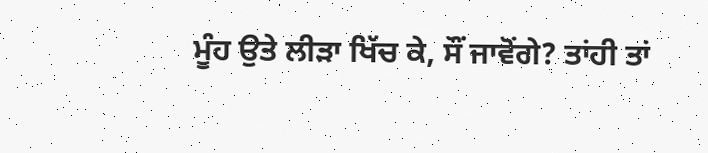ਮੂੰਹ ਉਤੇ ਲੀੜਾ ਖਿੱਚ ਕੇ, ਸੌਂ ਜਾਵੋਂਗੇ? ਤਾਂਹੀ ਤਾਂ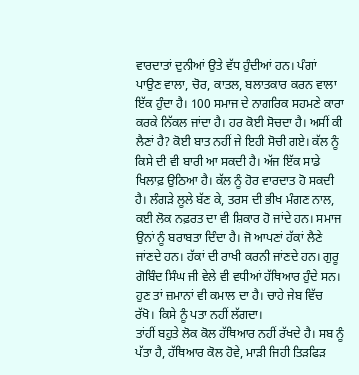ਵਾਰਦਾਤਾਂ ਦੁਨੀਆਂ ਉਤੇ ਵੱਧ ਹੁੰਦੀਆਂ ਹਨ। ਪੰਗਾਂ ਪਾਉਣ ਵਾਲਾ, ਚੋਰ, ਕਾਤਲ, ਬਲਾਤਕਾਰ ਕਰਨ ਵਾਲਾ ਇੱਕ ਹੁੰਦਾ ਹੈ। 100 ਸਮਾਜ ਦੇ ਨਾਗਰਿਕ ਸਹਮਣੇ ਕਾਰਾ ਕਰਕੇ ਨਿੱਕਲ ਜਾਂਦਾ ਹੈ। ਹਰ ਕੋਈ ਸੋਚਦਾ ਹੈ। ਅਸੀਂ ਕੀ ਲੈਣਾਂ ਹੈ? ਕੋਈ ਬਾਤ ਨਹੀਂ ਜੇ ਇਹੀ ਸੋਚੀ ਗਏ। ਕੱਲ ਨੂੰ ਕਿਸੇ ਦੀ ਵੀ ਬਾਰੀ ਆ ਸਕਦੀ ਹੈ। ਅੱਜ ਇੱਕ ਸਾਡੇ ਖਿਲਾਫ਼ ਉਠਿਆ ਹੈ। ਕੱਲ ਨੂੰ ਹੋਰ ਵਾਰਦਾਤ ਹੋ ਸਕਦੀ ਹੈ। ਲੰਗੜੇ ਲੂਲੇ ਬੱਣ ਕੇ, ਤਰਸ ਦੀ ਭੀਖ ਮੰਗਣ ਨਾਲ, ਕਈ ਲੋਕ ਨਫ਼ਰਤ ਦਾ ਵੀ ਸ਼ਿਕਾਰ ਹੋ ਜਾਂਦੇ ਹਨ। ਸਮਾਜ ਉਨਾਂ ਨੂੰ ਬਰਾਬਤਾ ਦਿੰਦਾ ਹੈ। ਜੋ ਆਪਣਾਂ ਹੱਕਾਂ ਲੈਣੇ ਜਾਂਣਦੇ ਹਨ। ਹੱਕਾਂ ਦੀ ਰਾਖੀ ਕਰਨੀ ਜਾਂਣਦੇ ਹਨ। ਗੁਰੂ ਗੋਬਿੰਦ ਸਿੰਘ ਜੀ ਵੇਲੇ ਵੀ ਵਧੀਆਂ ਹੱਥਿਆਰ ਹੁੰਦੇ ਸਨ। ਹੁਣ ਤਾਂ ਜ਼ਮਾਨਾਂ ਵੀ ਕਮਾਲ ਦਾ ਹੈ। ਚਾਹੇ ਜੇਬ ਵਿੱਚ ਰੱਖੋ। ਕਿਸੇ ਨੂੰ ਪਤਾ ਨਹੀਂ ਲੱਗਦਾ।
ਤਾਂਹੀਂ ਬਹੁਤੇ ਲੋਕ ਕੋਲ ਹੱਥਿਆਰ ਨਹੀਂ ਰੱਖਦੇ ਹੈ। ਸਬ ਨੂੰ ਪੱਤਾ ਹੈ, ਹੱਥਿਆਰ ਕੋਲ ਹੋਵੇ, ਮਾੜੀ ਜਿਹੀ ਤਿੜਫਿੜ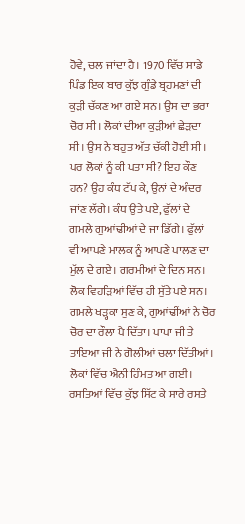ਹੋਵੇ, ਚਲ ਜਾਂਦਾ ਹੈ। 1970 ਵਿੱਚ ਸਾਡੇ ਪਿੰਡ ਇਕ ਬਾਰ ਕੁੱਝ ਗੁੰਡੇ ਬ੍ਰਹਮਣਾਂ ਦੀ ਕੁੜੀ ਚੱਕਣ ਆ ਗਏ ਸਨ। ਉਸ ਦਾ ਭਰਾ ਚੋਰ ਸੀ। ਲੋਕਾਂ ਦੀਆ ਕੁੜੀਆਂ ਛੇੜਦਾ ਸੀ। ਉਸ ਨੇ ਬਹੁਤ ਅੱਤ ਚੱਕੀ ਹੋਈ ਸੀ। ਪਰ ਲੋਕਾਂ ਨੂੰ ਕੀ ਪਤਾ ਸੀ? ਇਹ ਕੌਣ ਹਨ? ਉਹ ਕੰਧ ਟੱਪ ਕੇ, ਉਨਾਂ ਦੇ ਅੰਦਰ ਜਾਂਣ ਲੱਗੇ। ਕੰਧ ਉਤੇ ਪਏ, ਫੁੱਲਾਂ ਦੇ ਗਮਲੇ ਗੁਆਂਢੀਆਂ ਦੇ ਜਾ ਡਿੱਗੇ। ਫੁੱਲਾਂ ਵੀ ਆਪਣੇ ਮਾਲਕ ਨੂੰ ਆਪਣੇ ਪਾਲਣ ਦਾ ਮੁੱਲ ਦੇ ਗਏ। ਗਰਮੀਆਂ ਦੇ ਦਿਨ ਸਨ। ਲੋਕ ਵਿਹੜਿਆਂ ਵਿੱਚ ਹੀ ਸੁੱਤੇ ਪਏ ਸਨ। ਗਮਲੇ ਖੜ੍ਹਕਾ ਸੁਣ ਕੇ, ਗੁਆਂਢੀਂਆਂ ਨੇ ਚੋਰ ਚੋਰ ਦਾ ਰੌਲਾ ਪੈ ਦਿੱਤਾ। ਪਾਪਾ ਜੀ ਤੇ ਤਾਇਆ ਜੀ ਨੇ ਗੋਲੀਆਂ ਚਲਾ ਦਿੱਤੀਆਂ। ਲੋਕਾਂ ਵਿੱਚ ਐਨੀ ਹਿੰਮਤ ਆ ਗਈ। ਰਸਤਿਆਂ ਵਿੱਚ ਕੁੱਝ ਸਿੱਟ ਕੇ ਸਾਰੇ ਰਸਤੇ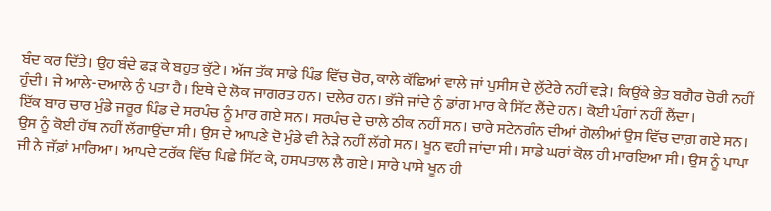ਬੰਦ ਕਰ ਦਿੱਤੇ। ਉਹ ਬੰਦੇ ਫੜ ਕੇ ਬਹੁਤ ਕੁੱਟੇ। ਅੱਜ ਤੱਕ ਸਾਡੇ ਪਿੰਡ ਵਿੱਚ ਚੋਰ, ਕਾਲੇ ਕੱਛਿਆਂ ਵਾਲੇ ਜਾਂ ਪੁਸੀਸ ਦੇ ਲੁੱਟੇਰੇ ਨਹੀਂ ਵੜੇ। ਕਿਉਂਕੇ ਭੇਤ ਬਗੈਰ ਚੋਰੀ ਨਹੀਂ ਹੁੰਦੀ। ਜੇ ਆਲੇ-ਦਆਲੇ ਨੁੰ ਪਤਾ ਹੈ। ਇਥੇ ਦੇ ਲੋਕ ਜਾਗਰਤ ਹਨ। ਦਲੇਰ ਹਨ। ਭੱਜੇ ਜਾਂਦੇ ਨੁੰ ਡਾਂਗ ਮਾਰ ਕੇ ਸਿੱਟ ਲੈਂਦੇ ਹਨ। ਕੋਈ ਪੰਗਾਂ ਨਹੀਂ ਲੈਂਦਾ।
ਇੱਕ ਬਾਰ ਚਾਰ ਮੁੰਡੇ ਜਰੂਰ ਪਿੰਡ ਦੇ ਸਰਪੰਚ ਨੂੰ ਮਾਰ ਗਏ ਸਨ। ਸਰਪੰਚ ਦੇ ਚਾਲੇ ਠੀਕ ਨਹੀਂ ਸਨ। ਚਾਰੇ ਸਟੇਨਗੰਨ ਦੀਆਂ ਗੋਲੀਆਂ ਉਸ ਵਿੱਚ ਦਾਗ਼ ਗਏ ਸਨ। ਉਸ ਨੂੰ ਕੋਈ ਹੱਥ ਨਹੀਂ ਲੱਗਾਉਂਦਾ ਸੀ। ਉਸ ਦੇ ਆਪਣੇ ਦੋ ਮੁੰਡੇ ਵੀ ਨੇੜੇ ਨਹੀਂ ਲੱਗੇ ਸਨ। ਖੂਨ ਵਹੀ ਜਾਂਦਾ ਸੀ। ਸਾਡੇ ਘਰਾਂ ਕੋਲ ਹੀ ਮਾਰਇਆ ਸੀ। ਉਸ ਨੂੰ ਪਾਪਾ ਜੀ ਨੇ ਜੱਫ਼ਾਂ ਮਾਰਿਆ। ਆਪਦੇ ਟਰੱਕ ਵਿੱਚ ਪਿਛੇ ਸਿੱਟ ਕੇ, ਹਸਪਤਾਲ ਲੈ ਗਏ। ਸਾਰੇ ਪਾਸੇ ਖੂਨ ਹੀ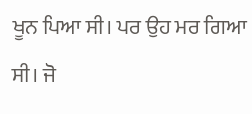ਖੂਨ ਪਿਆ ਸੀ। ਪਰ ਉਹ ਮਰ ਗਿਆ ਸੀ। ਜੋ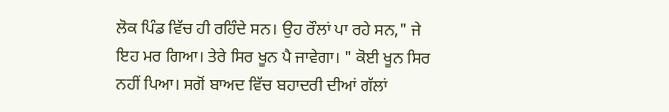ਲੋਕ ਪਿੰਡ ਵਿੱਚ ਹੀ ਰਹਿੰਦੇ ਸਨ। ਉਹ ਰੌਲਾਂ ਪਾ ਰਹੇ ਸਨ," ਜੇ ਇਹ ਮਰ ਗਿਆ। ਤੇਰੇ ਸਿਰ ਖੂਨ ਪੈ ਜਾਵੇਗਾ। " ਕੋਈ ਖੂਨ ਸਿਰ ਨਹੀਂ ਪਿਆ। ਸਗੋਂ ਬਾਅਦ ਵਿੱਚ ਬਹਾਦਰੀ ਦੀਆਂ ਗੱਲਾਂ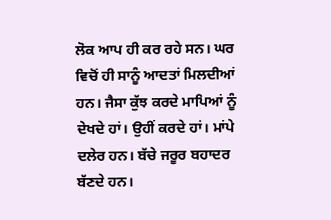ਲੋਕ ਆਪ ਹੀ ਕਰ ਰਹੇ ਸਨ। ਘਰ ਵਿਚੋਂ ਹੀ ਸਾਨੂੰ ਆਦਤਾਂ ਮਿਲਦੀਆਂ ਹਨ। ਜੈਸਾ ਕੁੱਝ ਕਰਦੇ ਮਾਪਿਆਂ ਨੂੰ ਦੇਖਦੇ ਹਾਂ। ਉਹੀਂ ਕਰਦੇ ਹਾਂ। ਮਾਂਪੇ ਦਲੇਰ ਹਨ। ਬੱਚੇ ਜਰੂਰ ਬਹਾਦਰ ਬੱਣਦੇ ਹਨ।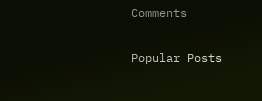Comments

Popular Posts